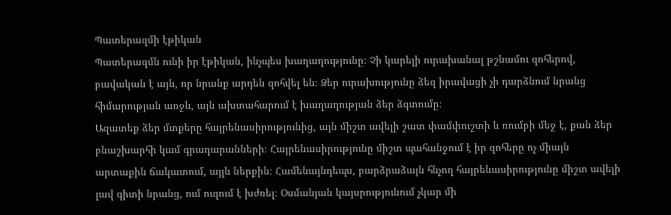Պատերազմի էթիկան
Պատերազմն ունի իր էթիկան, ինչպես խաղաղությունը։ Չի կարելի ուրախանալ թշնամու զոհերով, բավական է այն, որ նրանք արդեն զոհվել են։ Ձեր ուրախությունը ձեզ իրավացի չի դարձնում նրանց հիմարության առջև, այն ախտահարում է խաղաղության ձեր ձգտումը։
Ազատեք ձեր մտքերը հայրենասիրությունից, այն միշտ ավելի շատ փամփուշտի և ռումբի մեջ է, քան ձեր բնաշխարհի կամ գրադարանների։ Հայրենասիրությունը միշտ պահանջում է իր զոհերը ոչ միայն արտաքին ճակատում, այլև ներքին։ Համենայնդեպս, բարձրաձայն հնչող հայրենասիրությունը միշտ ավելի լավ գիտի նրանց, ում ուզում է խժռել։ Օսմանյան կայսրությունում չկար մի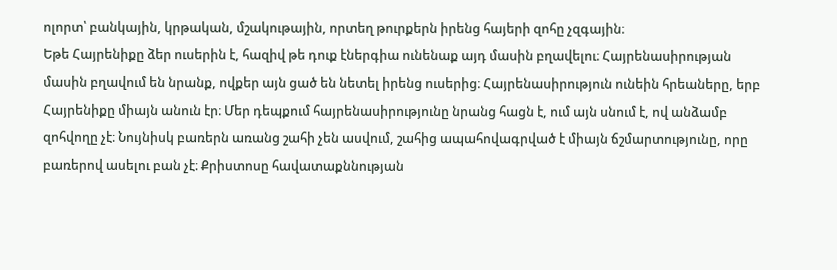ոլորտ՝ բանկային, կրթական, մշակութային, որտեղ թուրքերն իրենց հայերի զոհը չզգային։
Եթե Հայրենիքը ձեր ուսերին է, հազիվ թե դուք էներգիա ունենաք այդ մասին բղավելու։ Հայրենասիրության մասին բղավում են նրանք, ովքեր այն ցած են նետել իրենց ուսերից։ Հայրենասիրություն ունեին հրեաները, երբ Հայրենիքը միայն անուն էր։ Մեր դեպքում հայրենասիրությունը նրանց հացն է, ում այն սնում է, ով անձամբ զոհվողը չէ։ Նույնիսկ բառերն առանց շահի չեն ասվում, շահից ապահովագրված է միայն ճշմարտությունը, որը բառերով ասելու բան չէ։ Քրիստոսը հավատաքննության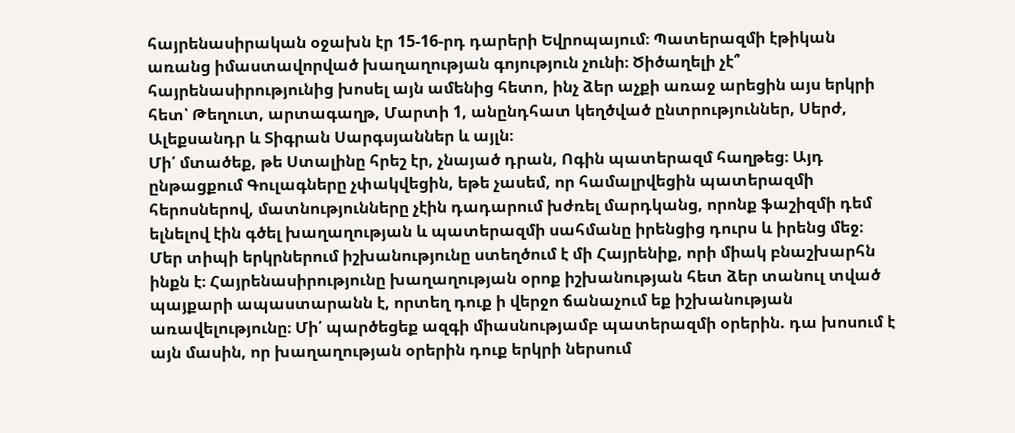հայրենասիրական օջախն էր 15-16-րդ դարերի Եվրոպայում։ Պատերազմի էթիկան առանց իմաստավորված խաղաղության գոյություն չունի։ Ծիծաղելի չէ՞ հայրենասիրությունից խոսել այն ամենից հետո, ինչ ձեր աչքի առաջ արեցին այս երկրի հետ՝ Թեղուտ, արտագաղթ, Մարտի 1, անընդհատ կեղծված ընտրություններ, Սերժ, Ալեքսանդր և Տիգրան Սարգսյաններ և այլն։
Մի՛ մտածեք, թե Ստալինը հրեշ էր, չնայած դրան, Ոգին պատերազմ հաղթեց։ Այդ ընթացքում Գուլագները չփակվեցին, եթե չասեմ, որ համալրվեցին պատերազմի հերոսներով, մատնությունները չէին դադարում խժռել մարդկանց, որոնք ֆաշիզմի դեմ ելնելով էին գծել խաղաղության և պատերազմի սահմանը իրենցից դուրս և իրենց մեջ։
Մեր տիպի երկրներում իշխանությունը ստեղծում է մի Հայրենիք, որի միակ բնաշխարհն ինքն է։ Հայրենասիրությունը խաղաղության օրոք իշխանության հետ ձեր տանուլ տված պայքարի ապաստարանն է, որտեղ դուք ի վերջո ճանաչում եք իշխանության առավելությունը։ Մի՛ պարծեցեք ազգի միասնությամբ պատերազմի օրերին. դա խոսում է այն մասին, որ խաղաղության օրերին դուք երկրի ներսում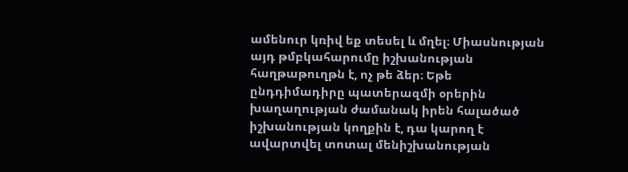ամենուր կռիվ եք տեսել և մղել։ Միասնության այդ թմբկահարումը իշխանության հաղթաթուղթն է, ոչ թե ձեր։ Եթե ընդդիմադիրը պատերազմի օրերին խաղաղության ժամանակ իրեն հալածած իշխանության կողքին է, դա կարող է ավարտվել տոտալ մենիշխանության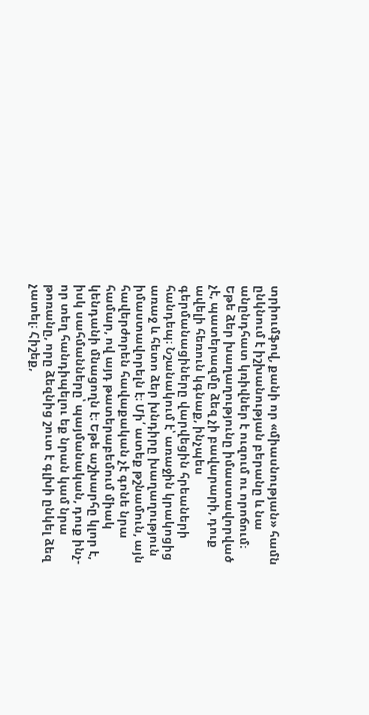տրիումֆով, քանի որ «միասնության» համն ընկնում է իշխանության բերանը և նա անընդհատ կռիվներ է ուզում ու որոճում։
Եթե ձեր խաղաղությունը իմաստավորված չէ, պատերազմը ձեզ չի բավարարի, դուք ավելի հեռուն կգնաք, ինչպես գերմանացիները վարվեցին հրեաների հանդեպ։ Նշանակում է՝ առաջին կրակոցից առաջ և հետո ձեր խնդիրը խաղաղություն իմաստավորելն է։ Մի՛ ատեք թշնամուն, այն հավերժորեն հավաքական չէ գոնե նրա համար, ով այդ թատերաբեմում միակ կենդանի մնացողն է։ Եթե աշխարհը կլոր է, իսկ սահմանները՝ պայմանական, դուք ինչ-որ տեղ հանդիպելու եք նրան կամ նրա թոռանը, որը ձեզնից շուտ է գլխի ընկել ձեզ չատել։ Հիշեք,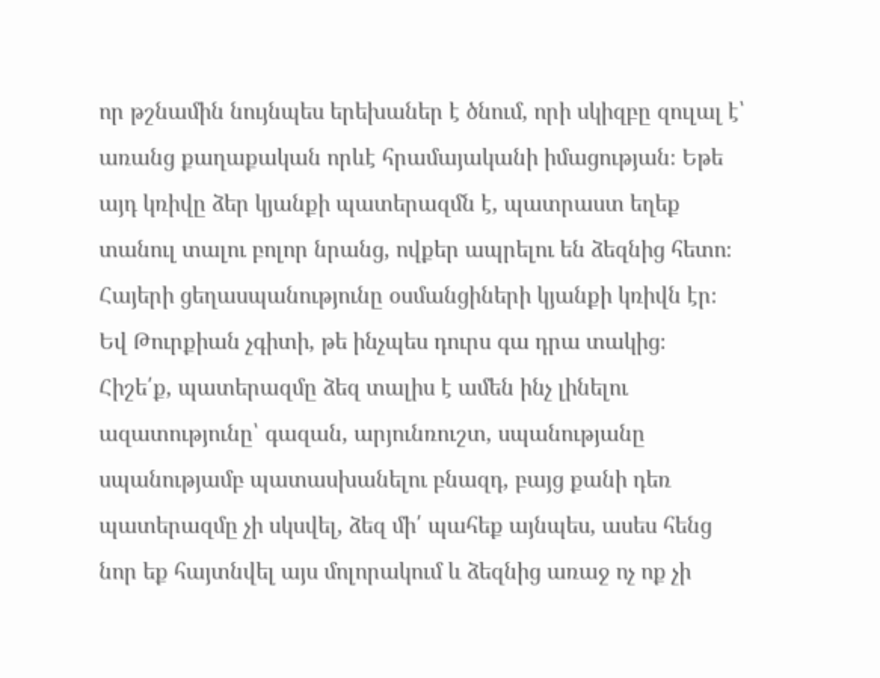որ թշնամին նույնպես երեխաներ է ծնում, որի սկիզբը զուլալ է՝ առանց քաղաքական որևէ հրամայականի իմացության։ Եթե այդ կռիվը ձեր կյանքի պատերազմն է, պատրաստ եղեք տանուլ տալու բոլոր նրանց, ովքեր ապրելու են ձեզնից հետո։ Հայերի ցեղասպանությունը օսմանցիների կյանքի կռիվն էր։ Եվ Թուրքիան չգիտի, թե ինչպես դուրս գա դրա տակից։
Հիշե՛ք, պատերազմը ձեզ տալիս է ամեն ինչ լինելու ազատությունը՝ գազան, արյունռուշտ, սպանությանը սպանությամբ պատասխանելու բնազդ, բայց քանի դեռ պատերազմը չի սկսվել, ձեզ մի՛ պահեք այնպես, ասես հենց նոր եք հայտնվել այս մոլորակում և ձեզնից առաջ ոչ ոք չի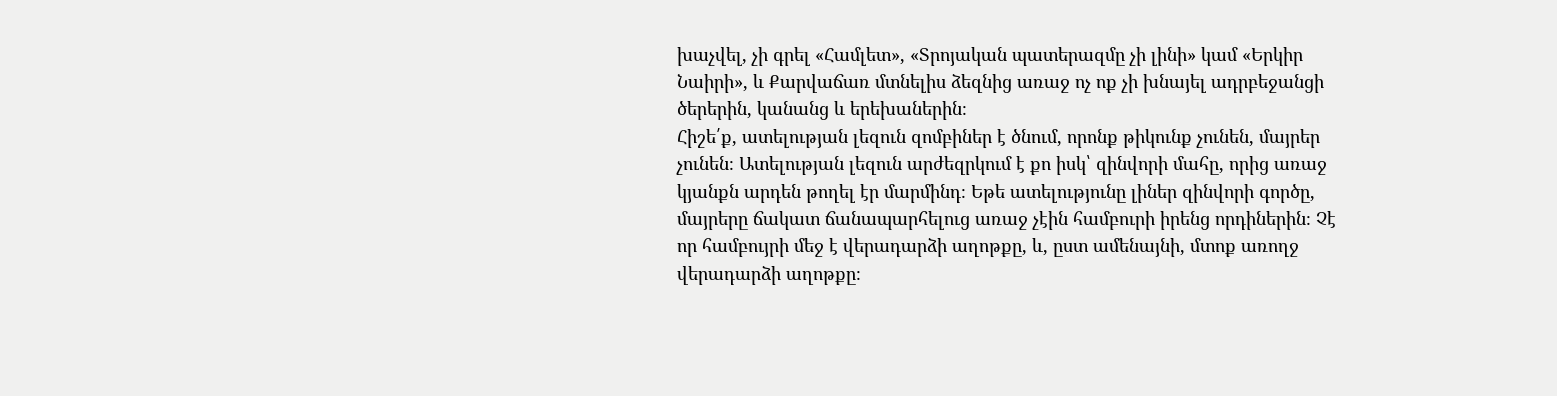խաչվել, չի գրել «Համլետ», «Տրոյական պատերազմը չի լինի» կամ «Երկիր Նաիրի», և Քարվաճառ մտնելիս ձեզնից առաջ ոչ ոք չի խնայել ադրբեջանցի ծերերին, կանանց և երեխաներին։
Հիշե՛ք, ատելության լեզուն զոմբիներ է ծնում, որոնք թիկունք չունեն, մայրեր չունեն։ Ատելության լեզուն արժեզրկում է քո իսկ՝ զինվորի մահը, որից առաջ կյանքն արդեն թողել էր մարմինդ։ Եթե ատելությունը լիներ զինվորի գործը, մայրերը ճակատ ճանապարհելուց առաջ չէին համբուրի իրենց որդիներին։ Չէ որ համբույրի մեջ է վերադարձի աղոթքը, և, ըստ ամենայնի, մտոք առողջ վերադարձի աղոթքը։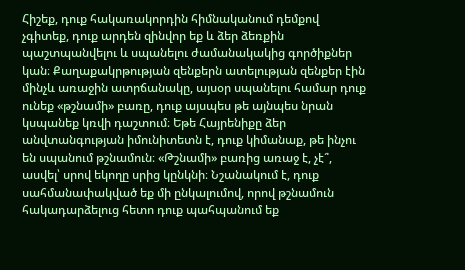Հիշեք, դուք հակառակորդին հիմնականում դեմքով չգիտեք, դուք արդեն զինվոր եք և ձեր ձեռքին պաշտպանվելու և սպանելու ժամանակակից գործիքներ կան։ Քաղաքակրթության զենքերն ատելության զենքեր էին մինչև առաջին ատրճանակը, այսօր սպանելու համար դուք ունեք «թշնամի» բառը, դուք այսպես թե այնպես նրան կսպանեք կռվի դաշտում։ Եթե Հայրենիքը ձեր անվտանգության իմունիտետն է, դուք կիմանաք, թե ինչու են սպանում թշնամուն։ «Թշնամի» բառից առաջ է, չէ՞, ասվել՝ սրով եկողը սրից կընկնի։ Նշանակում է, դուք սահմանափակված եք մի ընկալումով, որով թշնամուն հակադարձելուց հետո դուք պահպանում եք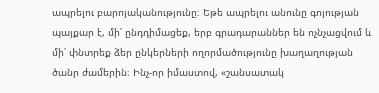ապրելու բարոյականությունը։ Եթե ապրելու անունը գոյության պայքար է, մի՛ ընդդիմացեք, երբ գրադարաններ են ոչնչացվում և մի՛ փնտրեք ձեր ընկերների ողորմածությունը խաղաղության ծանր ժամերին։ Ինչ-որ իմաստով, «շանսատակ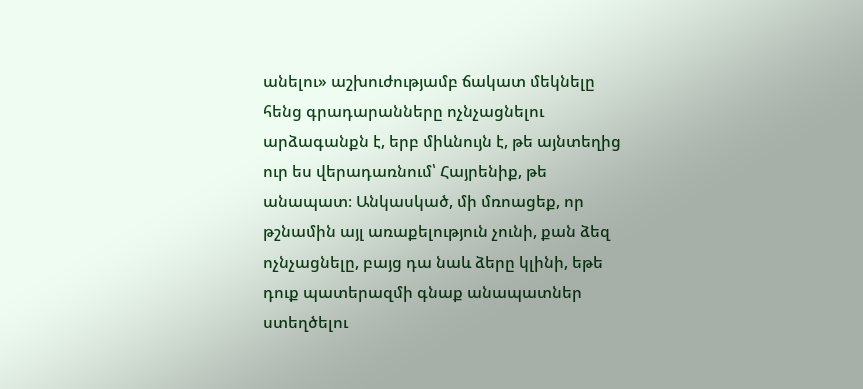անելու» աշխուժությամբ ճակատ մեկնելը հենց գրադարանները ոչնչացնելու արձագանքն է, երբ միևնույն է, թե այնտեղից ուր ես վերադառնում՝ Հայրենիք, թե անապատ։ Անկասկած, մի մռոացեք, որ թշնամին այլ առաքելություն չունի, քան ձեզ ոչնչացնելը, բայց դա նաև ձերը կլինի, եթե դուք պատերազմի գնաք անապատներ ստեղծելու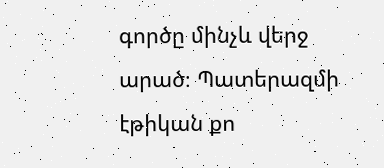գործը մինչև վերջ արած։ Պատերազմի էթիկան քո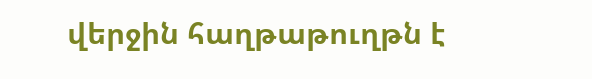վերջին հաղթաթուղթն է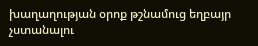խաղաղության օրոք թշնամուց եղբայր չստանալու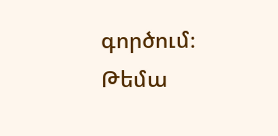գործում։
Թեմա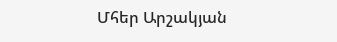Մհեր Արշակյան